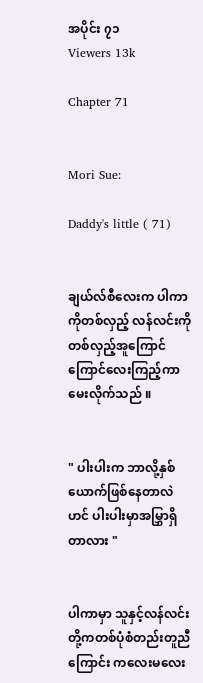အပိုင်း ၇၁
Viewers 13k

Chapter 71


Mori Sue:

Daddy's little ( 71)


ချယ်လ်စီလေးက ပါကာကိုတစ်လှည့် လန်လင်းကိုတစ်လှည့်အူကြောင်ကြောင်လေးကြည့်ကာမေးလိုက်သည် ။


" ပါးပါးက ဘာလို့နှစ်ယောက်ဖြစ်နေတာလဲဟင် ပါးပါးမှာအမြွှာရှိတာလား "


ပါကာမှာ သူနှင့်လန်လင်းတို့ကတစ်ပုံစံတည်းတူညီကြောင်း ကလေးမလေး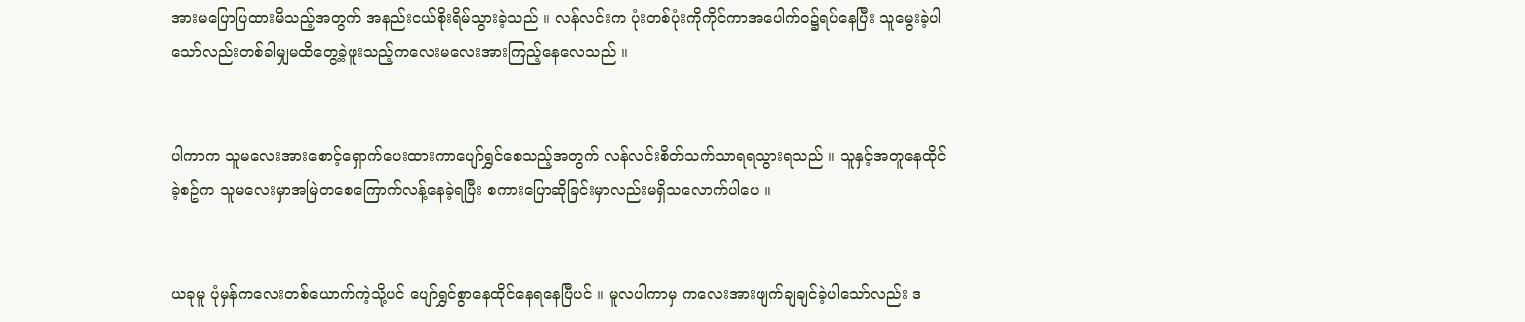အားမပြောပြထားမိသည့်အတွက် အနည်းငယ်စိုးရိမ်သွားခဲ့သည် ။ လန်လင်းက ပုံးတစ်ပုံးကိုကိုင်ကာအပေါက်ဝ၌ရပ်နေပြီး သူမွေးခဲ့ပါသော်လည်းတစ်ခါမျှမထိတွေ့ခဲ့ဖူးသည့်ကလေးမလေးအားကြည့်နေလေသည် ။


ပါကာက သူမလေးအားစောင့်ရှောက်ပေးထားကာပျော်ရွှင်စေသည့်အတွက် လန်လင်းစိတ်သက်သာရရသွားရသည် ။ သူနှင့်အတူနေထိုင်ခဲ့စဥ်က သူမလေးမှာအမြဲတစေကြောက်လန့်နေခဲ့ရပြီး စကားပြောဆိုခြင်းမှာလည်းမရှိသလောက်ပါပေ ။


ယခုမူ ပုံမှန်ကလေးတစ်ယောက်ကဲ့သို့ပင် ပျော်ရွှင်စွာနေထိုင်နေရနေပြီပင် ။ မူလပါကာမှ ကလေးအားဖျက်ချချင်ခဲ့ပါသော်လည်း ဒ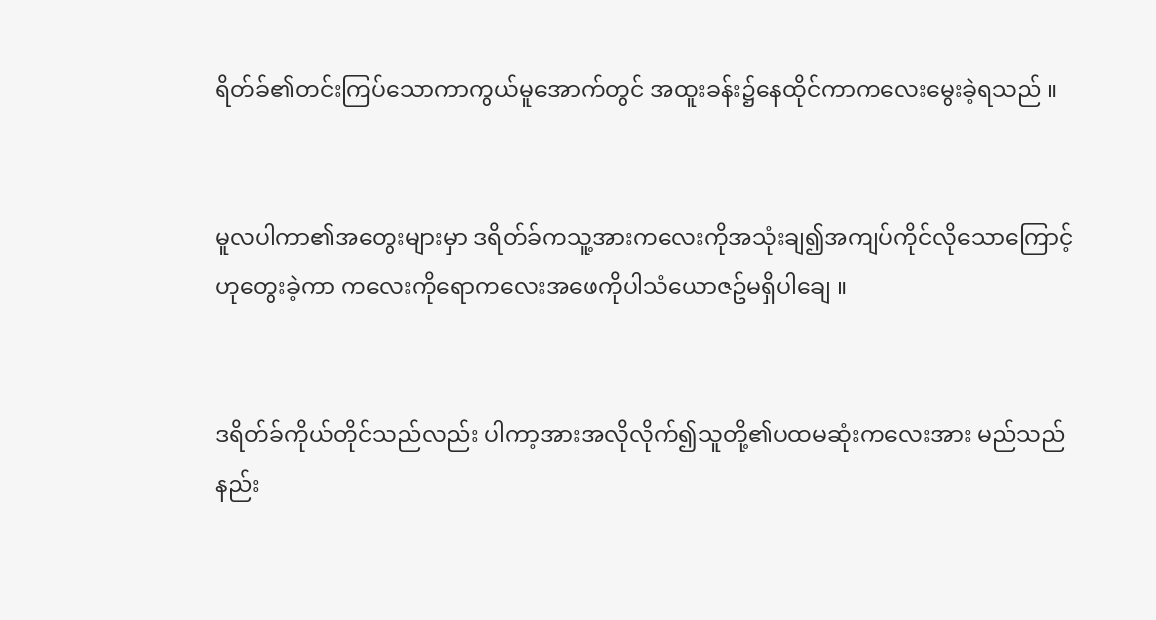ရိတ်ခ်၏တင်းကြပ်သောကာကွယ်မူအောက်တွင် အထူးခန်း၌နေထိုင်ကာကလေးမွေးခဲ့ရသည် ။


မူလပါကာ၏အတွေးများမှာ ဒရိတ်ခ်ကသူ့အားကလေးကိုအသုံးချ၍အကျပ်ကိုင်လိုသောကြောင့်ဟုတွေးခဲ့ကာ ကလေးကိုရောကလေးအဖေကိုပါသံယောဇဥ်မရှိပါချေ ။


ဒရိတ်ခ်ကိုယ်တိုင်သည်လည်း ပါကာ့အားအလိုလိုက်၍သူတို့၏ပထမဆုံးကလေးအား မည်သည်နည်း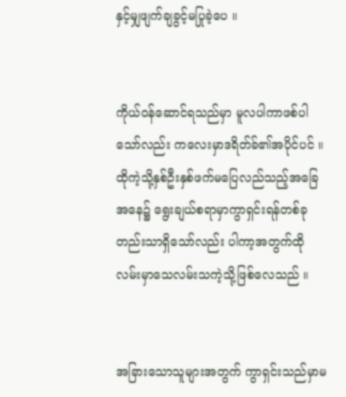နှင့်မျှဖျက်ချခွင့်မပြုခဲ့ပေ ။


ကိုယ်ဝန်ဆောင်ရသည်မှာ မူလပါကာဖစ်ပါသော်လည်း ကလေးမှာဒရိတ်ခ်၏အပိုင်ပင် ။ ထိုကဲ့သို့နှစ်ဦးနှစ်ဖက်မပြေလည်သည့်အခြေအနေ၌ ရွေးချယ်စရာမှာကွာရှင်းရန်တစ်ခုတည်းသာရှိသော်လည်း ပါကာ့အတွက်ထိုလမ်းမှာသေလမ်းသကဲ့သို့ဖြစ်လေသည် ။


အခြားသောသူများအတွက် ကွာရှင်းသည်မှာမ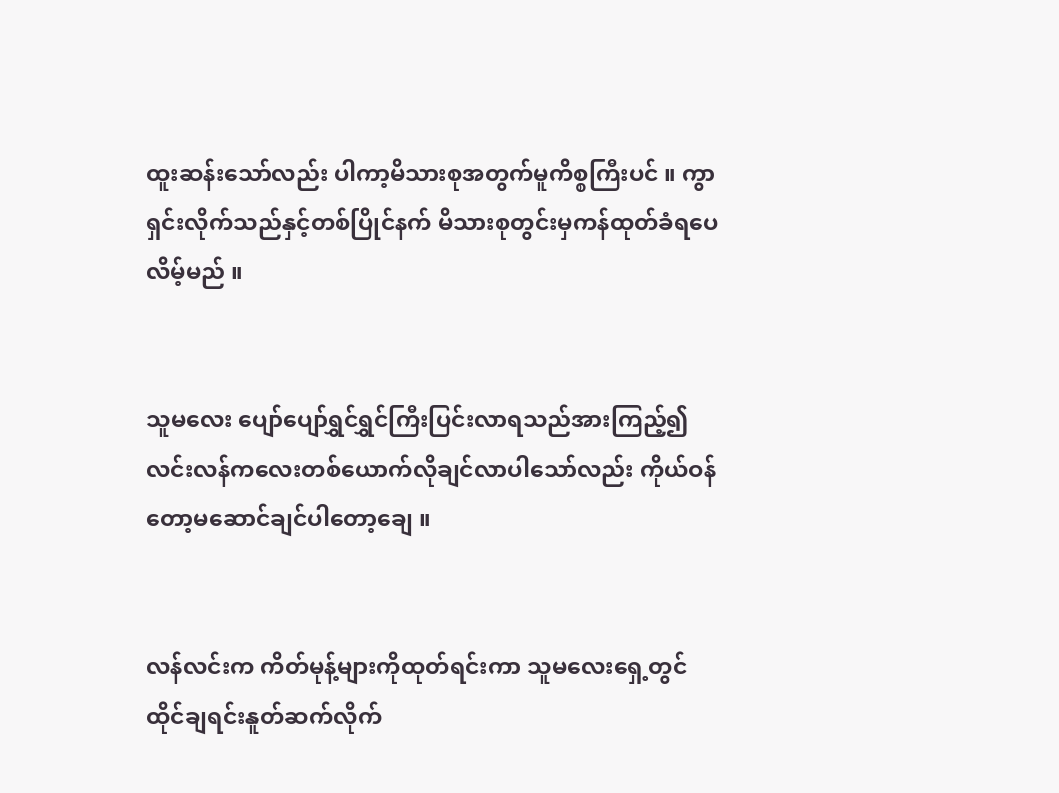ထူးဆန်းသော်လည်း ပါကာ့မိသားစုအတွက်မူကိစ္စကြီးပင် ။ ကွာရှင်းလိုက်သည်နှင့်တစ်ပြိုင်နက် မိသားစုတွင်းမှကန်ထုတ်ခံရပေလိမ့်မည် ။


သူမလေး ပျော်ပျော်ရွှင်ရွှင်ကြီးပြင်းလာရသည်အားကြည့်၍ လင်းလန်ကလေးတစ်ယောက်လိုချင်လာပါသော်လည်း ကိုယ်ဝန်တော့မဆောင်ချင်ပါတော့ချေ ။


လန်လင်းက ကိတ်မုန့်များကိုထုတ်ရင်းကာ သူမလေးရှေ့တွင်ထိုင်ချရင်းနူတ်ဆက်လိုက်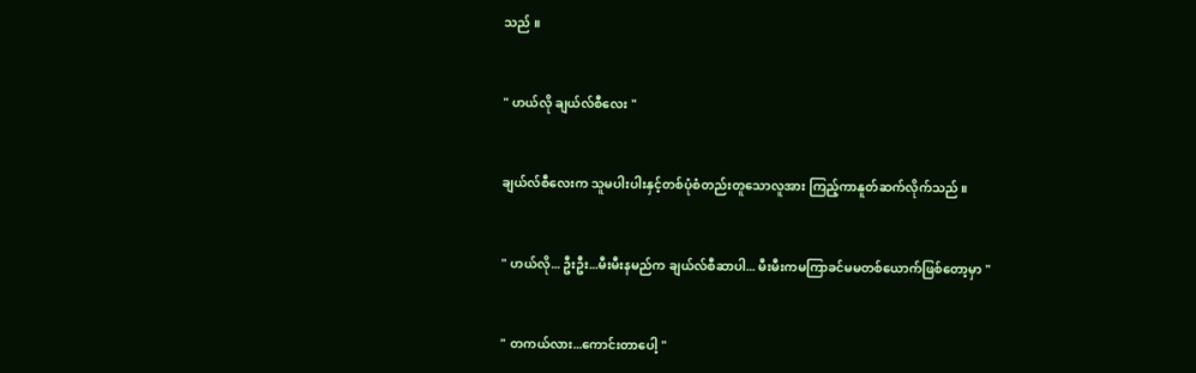သည် ။


" ဟယ်လို ချယ်လ်စီလေး "


ချယ်လ်စီလေးက သူမပါးပါးနှင့်တစ်ပုံစံတည်းတူသောလူအား ကြည့်ကာနူတ်ဆက်လိုက်သည် ။


" ဟယ်လို... ဦးဦး...မီးမီးနမည်က ချယ်လ်စီဆာပါ... မီးမီးကမကြာခင်မမတစ်ယောက်ဖြစ်တော့မှာ "


" တကယ်လား...ကောင်းတာပေါ့ "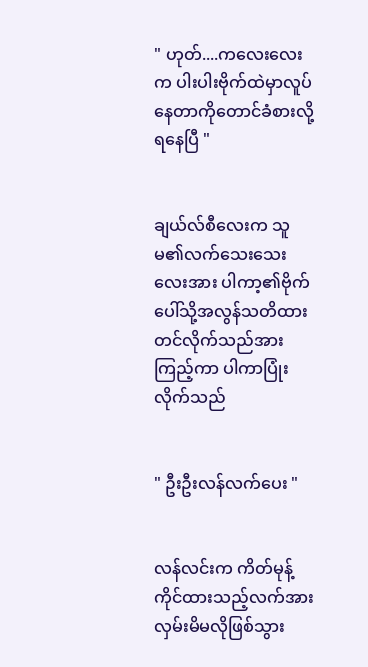" ဟုတ်....ကလေးလေးက ပါးပါးဗိုက်ထဲမှာလူပ်နေတာကိုတောင်ခံစားလို့ရနေပြီ "


ချယ်လ်စီလေးက သူမ၏လက်သေးသေးလေးအား ပါကာ့၏ဗိုက်ပေါ်သို့အလွန်သတိထားတင်လိုက်သည်အားကြည့်ကာ ပါကာပြုံးလိုက်သည်


" ဦးဦးလန်လက်ပေး "


လန်လင်းက ကိတ်မုန့်ကိုင်ထားသည့်လက်အားလှမ်းမိမလိုဖြစ်သွား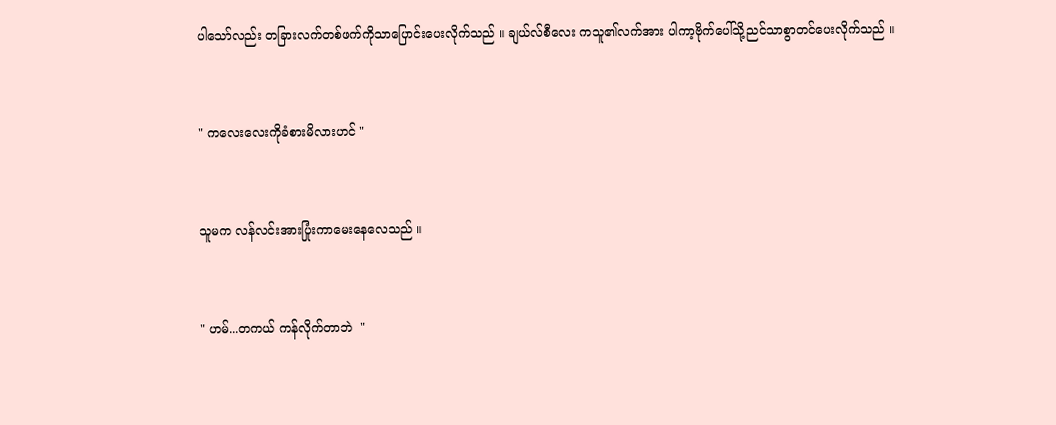ပါသော်လည်း တခြားလက်တစ်ဖက်ကိုသာပြောင်းပေးလိုက်သည် ။ ချယ်လ်စီလေး ကသူ၏လက်အား ပါကာ့ဗိုက်ပေါ်သို့ညင်သာစွာတင်ပေးလိုက်သည် ။


" ကလေးလေးကိုခံစားမိလားဟင် "


သူမက လန်လင်းအားပြုံးကာမေးနေလေသည် ။


" ဟမ်...တကယ် ကန်လိုက်တာဘဲ  "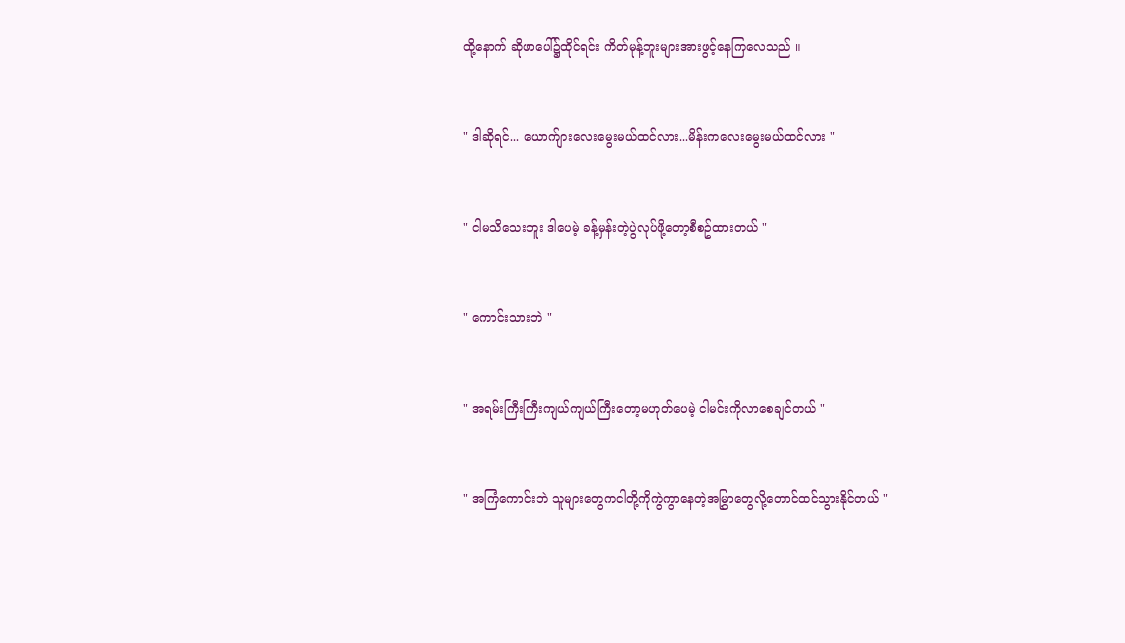ထို့နောက် ဆိုဖာပေါ်၌ထိုင်ရင်း ကိတ်မုန့်ဘူးများအားဖွင့်နေကြလေသည် ။


" ဒါဆိုရင်... ယောက်ျားလေးမွေးမယ်ထင်လား...မိန်းကလေးမွေးမယ်ထင်လား "


" ငါမသိသေးဘူး ဒါပေမဲ့ ခန့်မှန်းတဲ့ပွဲလုပ်ဖို့တော့စီစဥ်ထားတယ် "


" ကောင်းသားဘဲ "


" အရမ်းကြီးကြီးကျယ်ကျယ်ကြီးတော့မဟုတ်ပေမဲ့ ငါမင်းကိုလာစေချင်တယ် "


" အကြံကောင်းဘဲ သူများတွေကငါတို့ကိုကွဲကွာနေတဲ့အမြွှာတွေလို့တောင်ထင်သွားနိုင်တယ် "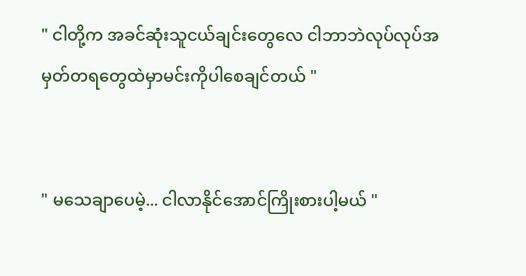" ငါတို့က အခင်ဆုံးသူငယ်ချင်းတွေလေ ငါဘာဘဲလုပ်လုပ်အမှတ်တရတွေထဲမှာမင်းကိုပါစေချင်တယ် "


" မသေချာပေမဲ့... ငါလာနိုင်အောင်ကြိုးစားပါ့မယ် "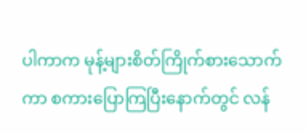ပါကာက မုန့်များစိတ်ကြိုက်စားသောက်ကာ စကားပြောကြပြီးနောက်တွင် လန်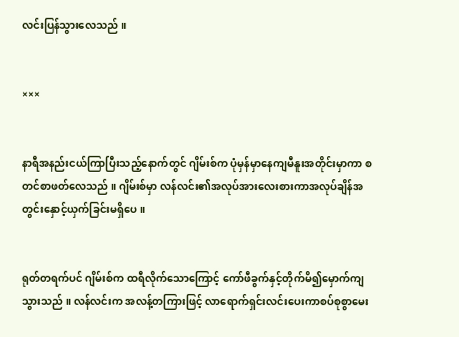လင်းပြန်သွားလေသည် ။


×××


နာရီအနည်းငယ်ကြာပြီးသည့်နောက်တွင် ဂျိမ်းစ်က ပုံမှန်မှာနေကျမီနူးအတိုင်းမှာကာ စတင်စာဖတ်လေသည် ။ ဂျိမ်းစ်မှာ လန်လင်း၏အလုပ်အားလေးစားကာအလုပ်ချိန်အတွင်းနှောင့်ယှက်ခြင်းမရှိပေ ။


ရုတ်တရက်ပင် ဂျိမ်းစ်က ထရီလိုက်သောကြောင့် ကော်ဖီခွက်နှင့်တိုက်မိ၍မှောက်ကျသွားသည် ။ လန်လင်းက အလန့်တကြားဖြင့် လာရောက်ရှင်းလင်းပေးကာစပ်စုစွာမေး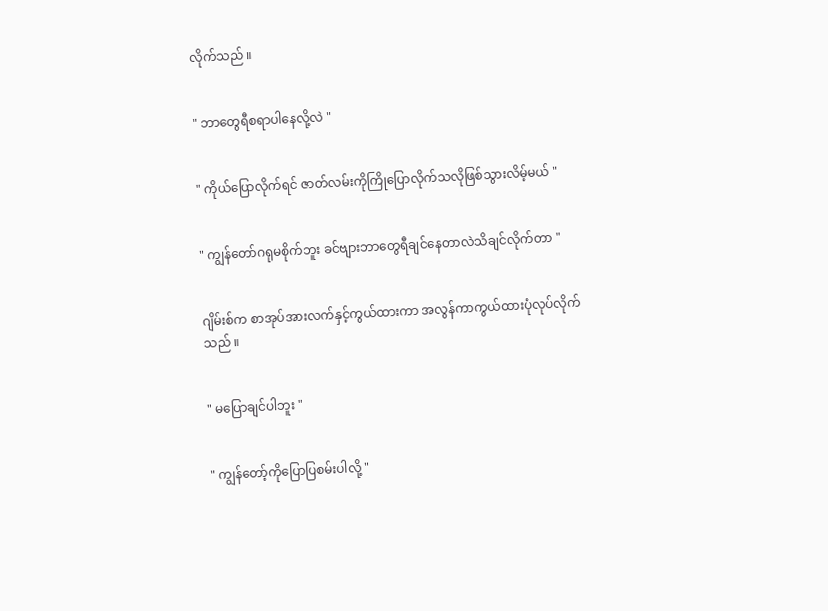လိုက်သည် ။


" ဘာတွေရီစရာပါနေလို့လဲ "


" ကိုယ်ပြောလိုက်ရင် ဇာတ်လမ်းကိုကြိုပြောလိုက်သလိုဖြစ်သွားလိမ့်မယ် "


" ကျွန်တော်ဂရုမစိုက်ဘူး ခင်ဗျားဘာတွေရီချင်နေတာလဲသိချင်လိုက်တာ "


ဂျိမ်းစ်က စာအုပ်အားလက်နှင့်ကွယ်ထားကာ အလွန်ကာကွယ်ထားပုံလုပ်လိုက်သည် ။


" မပြောချင်ပါဘူး "


" ကျွန်တော့်ကိုပြောပြစမ်းပါလို့ "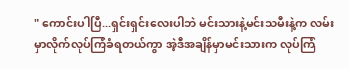" ကောင်းပါပြီ...ရှင်းရှင်းလေးပါဘဲ မင်းသားနဲ့မင်းသမီးနဲ့က လမ်းမှာလိုက်လုပ်ကြံခံရတယ်ကွာ အဲ့ဒီအချိန်မှာမင်းသားက လုပ်ကြံ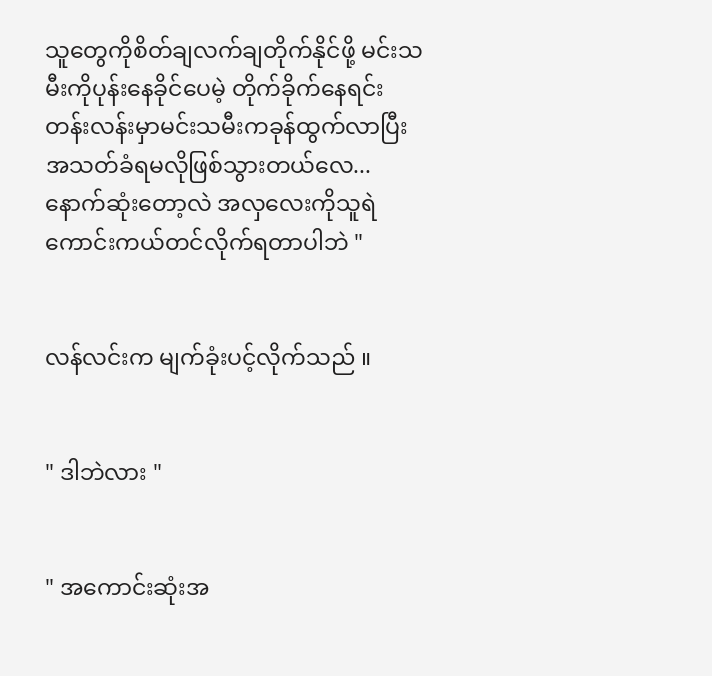သူတွေကိုစိတ်ချလက်ချတိုက်နိုင်ဖို့ မင်းသမီးကိုပုန်းနေခိုင်ပေမဲ့ တိုက်ခိုက်နေရင်းတန်းလန်းမှာမင်းသမီးကခုန်ထွက်လာပြီး အသတ်ခံရမလိုဖြစ်သွားတယ်လေ... နောက်ဆုံးတော့လဲ အလှလေးကိုသူရဲကောင်းကယ်တင်လိုက်ရတာပါဘဲ "


လန်လင်းက မျက်ခုံးပင့်လိုက်သည် ။


" ဒါဘဲလား "


" အကောင်းဆုံးအ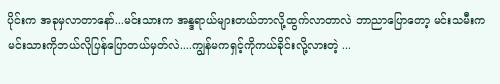ပိုင်းက အခုမှလာတာနော်...မင်းသားက အန္ဒရာယ်များတယ်ဘာလို့ထွက်လာတာလဲ ဘာညာပြောတော့ မင်းသမီးက မင်းသားကိုဘယ်လိုပြန်ပြောတယ်မှတ်လဲ....ကျွန်မကရှင့်ကိုကယ်ခိုင်းလို့လားတဲ့ ...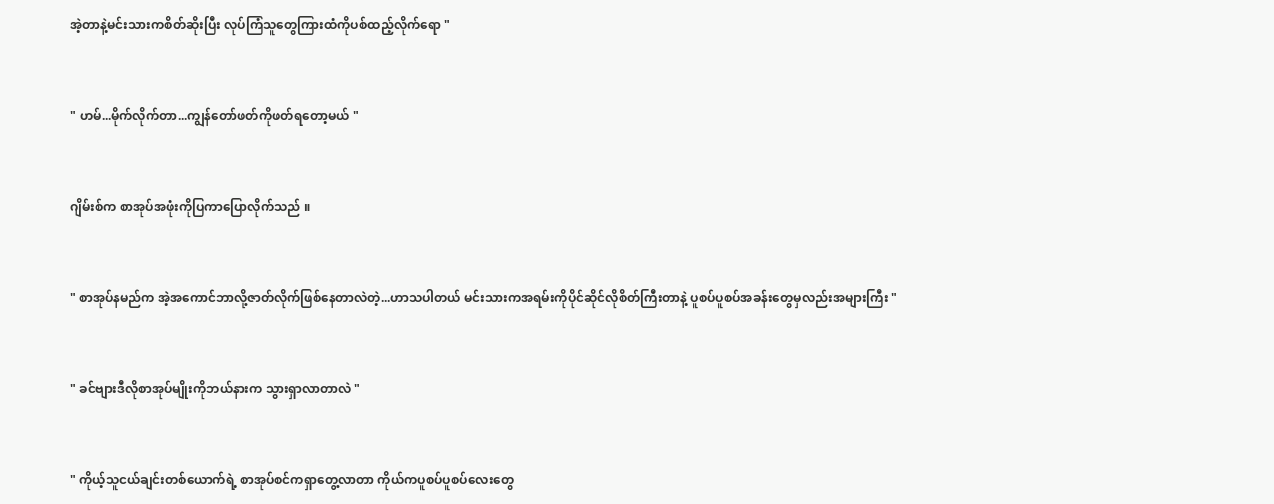အဲ့တာနဲ့မင်းသားကစိတ်ဆိုးပြီး လုပ်ကြံသူတွေကြားထံကိုပစ်ထည့်လိုက်ရော "


" ဟမ်...မိုက်လိုက်တာ...ကျွန်တော်ဖတ်ကိုဖတ်ရတော့မယ် "


ဂျိမ်းစ်က စာအုပ်အဖုံးကိုပြကာပြောလိုက်သည် ။


" စာအုပ်နမည်က အဲ့အကောင်ဘာလို့ဇာတ်လိုက်ဖြစ်နေတာလဲတဲ့...ဟာသပါတယ် မင်းသားကအရမ်းကိုပိုင်ဆိုင်လိုစိတ်ကြီးတာနဲ့ ပူစပ်ပူစပ်အခန်းတွေမှလည်းအများကြီး "


" ခင်ဗျားဒီလိုစာအုပ်မျိုးကိုဘယ်နားက သွားရှာလာတာလဲ "


" ကိုယ့်သူငယ်ချင်းတစ်ယောက်ရဲ့ စာအုပ်စင်ကရှာတွေ့လာတာ ကိုယ်ကပူစပ်ပူစပ်လေးတွေ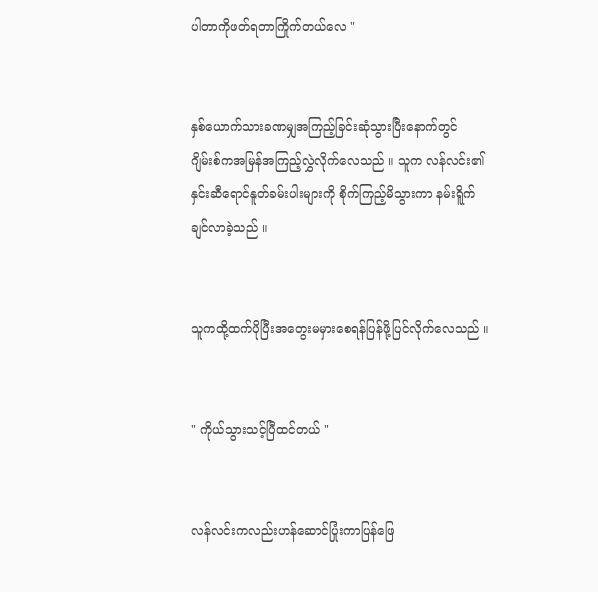ပါတာကိုဖတ်ရတာကြိုက်တယ်လေ "


နှစ်ယောက်သားခဏမျှအကြည့်ခြင်းဆုံသွားပြီးနောက်တွင် ဂျိမ်းစ်ကအမြန်အကြည့်လွှဲလိုက်လေသည် ။ သူက လန်လင်း၏နှင်းဆီရောင်နူတ်ခမ်းပါးများကို စိုက်ကြည့်မိသွားကာ နမ်းရိူက်ချင်လာခဲ့သည် ။


သူကထို့ထက်ပိုပြီးအတွေးမမှားစေရန်ပြန်ဖို့ပြင်လိုက်လေသည် ။


" ကိုယ်သွားသင့်ပြီထင်တယ် "


လန်လင်းကလည်းဟန်ဆောင်ပြုံးကာပြန်ဖြေ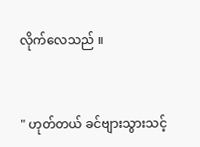လိုက်လေသည် ။


" ဟုတ်တယ် ခင်ဗျားသွားသင့်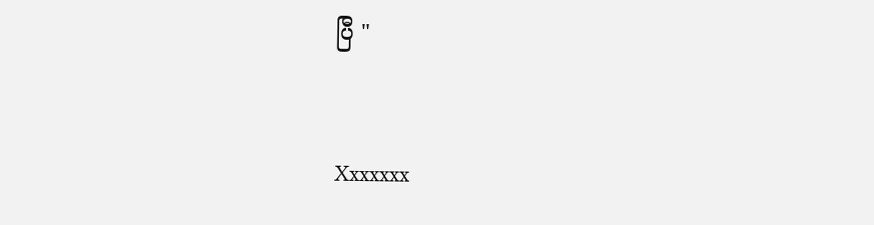ပြီ "


Xxxxxxx